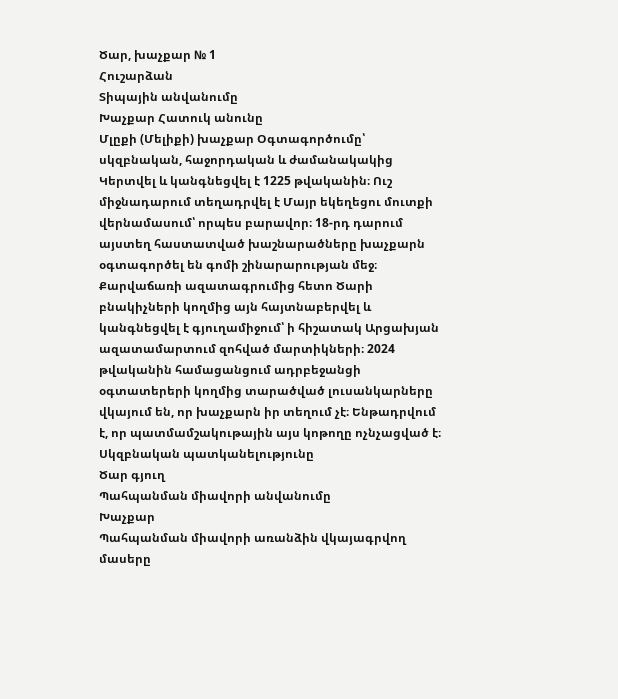Ծար, խաչքար № 1
Հուշարձան
Տիպային անվանումը
Խաչքար Հատուկ անունը
Մլըքի (Մելիքի) խաչքար Օգտագործումը՝ սկզբնական, հաջորդական և ժամանակակից
Կերտվել և կանգնեցվել է 1225 թվականին։ Ուշ միջնադարում տեղադրվել է Մայր եկեղեցու մուտքի վերնամասում՝ որպես բարավոր։ 18-րդ դարում այստեղ հաստատված խաշնարածները խաչքարն օգտագործել են գոմի շինարարության մեջ։ Քարվաճառի ազատագրումից հետո Ծարի բնակիչների կողմից այն հայտնաբերվել և կանգնեցվել է գյուղամիջում՝ ի հիշատակ Արցախյան ազատամարտում զոհված մարտիկների։ 2024 թվականին համացանցում ադրբեջանցի օգտատերերի կողմից տարածված լուսանկարները վկայում են, որ խաչքարն իր տեղում չէ։ Ենթադրվում է, որ պատմամշակութային այս կոթողը ոչնչացված է։
Սկզբնական պատկանելությունը
Ծար գյուղ
Պահպանման միավորի անվանումը
Խաչքար
Պահպանման միավորի առանձին վկայագրվող մասերը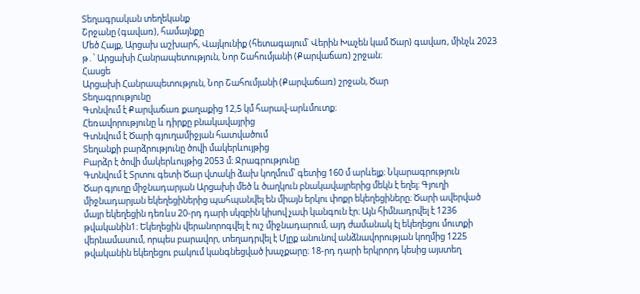Տեղագրական տեղեկանք
Շրջանը (գավառ), համայնքը
Մեծ Հայք, Արցախ աշխարհ, Վայկունիք (հետագայում՝ Վերին Խաչեն կամ Ծար) գավառ, մինչև 2023 թ․՝ Արցախի Հանրապետություն, Նոր Շահումյանի (Քարվաճառ) շրջան։
Հասցե
Արցախի Հանրապետություն, Նոր Շահումյանի (Քարվաճառ) շրջան, Ծար
Տեղագրությունը
Գտնվում է Քարվաճառ քաղաքից 12,5 կմ հարավ-արևմուտք։
Հեռավորությունը և դիրքը բնակավայրից
Գտնվում է Ծարի գյուղամիջյան հատվածում
Տեղանքի բարձրությունը ծովի մակերևույթից
Բարձր է ծովի մակերևույթից 2053 մ։ Ջրագրությունը
Գտնվում է Տրտու գետի Ծար վտակի ձախ կողմում՝ գետից 160 մ արևելք։ Նկարագրություն
Ծար գյուղը միջնադարյան Արցախի մեծ և ծաղկուն բնակավայրերից մեկն է եղել։ Գյուղի միջնադարյան եկեղեցիներից պահպանվել են միայն երկու փոքր եկեղեցիները։ Ծարի ավերված մայր եկեղեցին դեռևս 20-րդ դարի սկզբին կիսով չափ կանգուն էր։ Այն հիմնադրվել է 1236 թվականին1։ Եկեղեցին վերանորոգվել է ուշ միջնադարում, այդ ժամանակ էլ եկեղեցու մուտքի վերնամասում, որպես բարավոր, տեղադրվել է Մլըք անունով անձնավորության կողմից 1225 թվականին եկեղեցու բակում կանգնեցված խաչքարը։ 18-րդ դարի երկրորդ կեսից այստեղ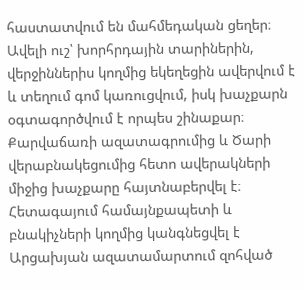հաստատվում են մահմեդական ցեղեր։ Ավելի ուշ՝ խորհրդային տարիներին, վերջիններիս կողմից եկեղեցին ավերվում է և տեղում գոմ կառուցվում, իսկ խաչքարն օգտագործվում է որպես շինաքար։ Քարվաճառի ազատագրումից և Ծարի վերաբնակեցումից հետո ավերակների միջից խաչքարը հայտնաբերվել է։ Հետագայում համայնքապետի և բնակիչների կողմից կանգնեցվել է Արցախյան ազատամարտում զոհված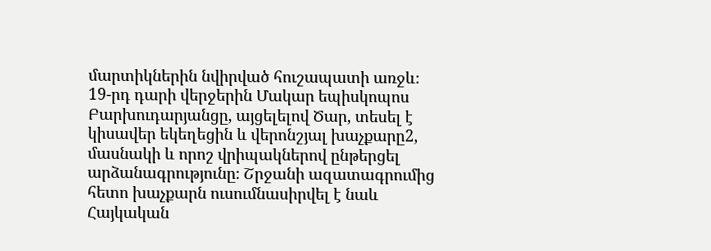մարտիկներին նվիրված հուշապատի առջև։
19-րդ դարի վերջերին Մակար եպիսկոպոս Բարխուդարյանցը, այցելելով Ծար, տեսել է կիսավեր եկեղեցին և վերոնշյալ խաչքարը2, մասնակի և որոշ վրիպակներով ընթերցել արձանագրությունը։ Շրջանի ազատագրումից հետո խաչքարն ուսումնասիրվել է նաև Հայկական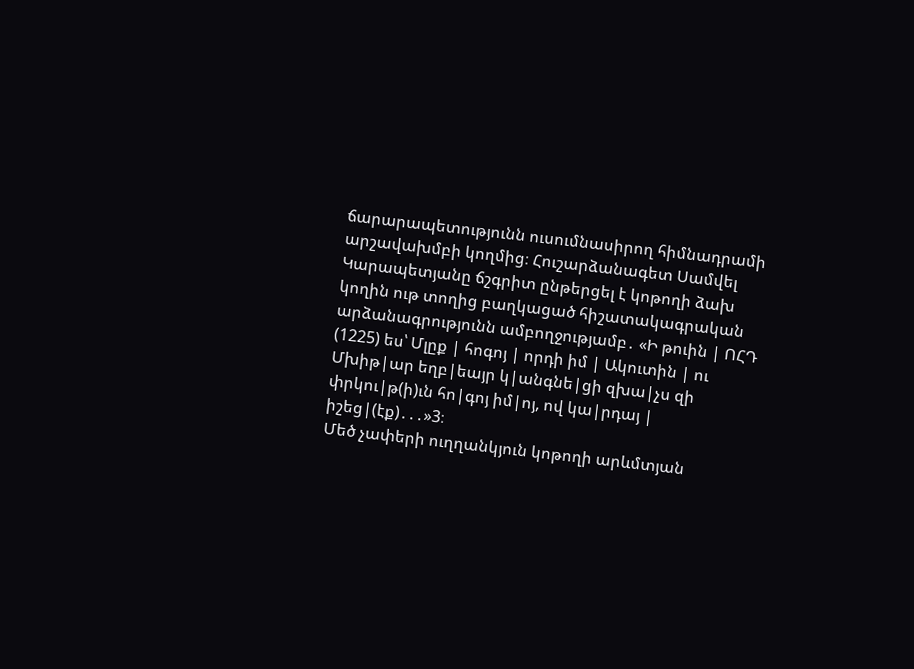ճարարապետությունն ուսումնասիրող հիմնադրամի արշավախմբի կողմից։ Հուշարձանագետ Սամվել Կարապետյանը ճշգրիտ ընթերցել է կոթողի ձախ կողին ութ տողից բաղկացած հիշատակագրական արձանագրությունն ամբողջությամբ․ «Ի թուին | ՈՀԴ (1225) ես՝ Մլըք | հոգոյ | որդի իմ | Ակուտին | ու Մխիթ|ար եղբ|եայր կ|անգնե|ցի զխա|չս զի փրկու|թ(ի)ւն հո|գոյ իմ|ոյ, ով կա|րդայ | իշեց|(էք)․․․»3։
Մեծ չափերի ուղղանկյուն կոթողի արևմտյան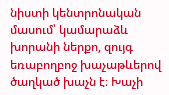նիստի կենտրոնական մասում՝ կամարաձև խորանի ներքո, զույգ եռաբողբոջ խաչաթևերով ծաղկած խաչն է։ Խաչի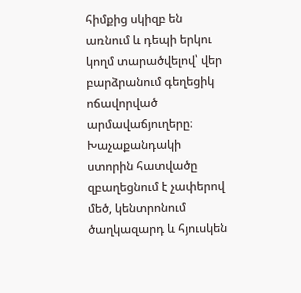հիմքից սկիզբ են առնում և դեպի երկու կողմ տարածվելով՝ վեր բարձրանում գեղեցիկ ոճավորված արմավաճյուղերը։ Խաչաքանդակի ստորին հատվածը զբաղեցնում է չափերով մեծ, կենտրոնում ծաղկազարդ և հյուսկեն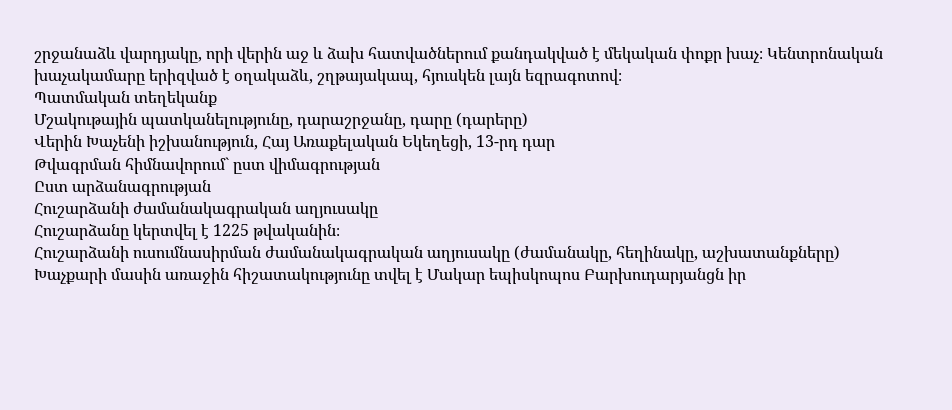շրջանաձև վարդյակը, որի վերին աջ և ձախ հատվածներում քանդակված է մեկական փոքր խաչ։ Կենտրոնական խաչակամարը երիզված է օղակաձև, շղթայակապ, հյուսկեն լայն եզրագոտով։
Պատմական տեղեկանք
Մշակութային պատկանելությունը, դարաշրջանը, դարը (դարերը)
Վերին Խաչենի իշխանություն, Հայ Առաքելական Եկեղեցի, 13-րդ դար
Թվագրման հիմնավորում` ըստ վիմագրության
Ըստ արձանագրության
Հուշարձանի ժամանակագրական աղյուսակը
Հուշարձանը կերտվել է 1225 թվականին։
Հուշարձանի ուսումնասիրման ժամանակագրական աղյուսակը (ժամանակը, հեղինակը, աշխատանքները)
Խաչքարի մասին առաջին հիշատակությունը տվել է Մակար եպիսկոպոս Բարխուդարյանցն իր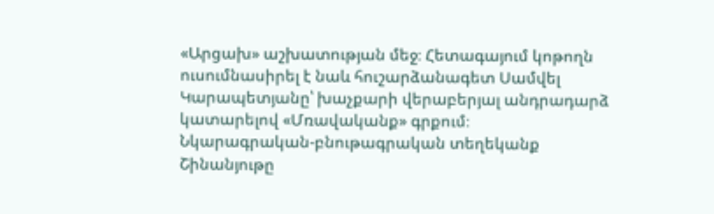«Արցախ» աշխատության մեջ։ Հետագայում կոթողն ուսումնասիրել է նաև հուշարձանագետ Սամվել Կարապետյանը՝ խաչքարի վերաբերյալ անդրադարձ կատարելով «Մռավականք» գրքում։
Նկարագրական-բնութագրական տեղեկանք
Շինանյութը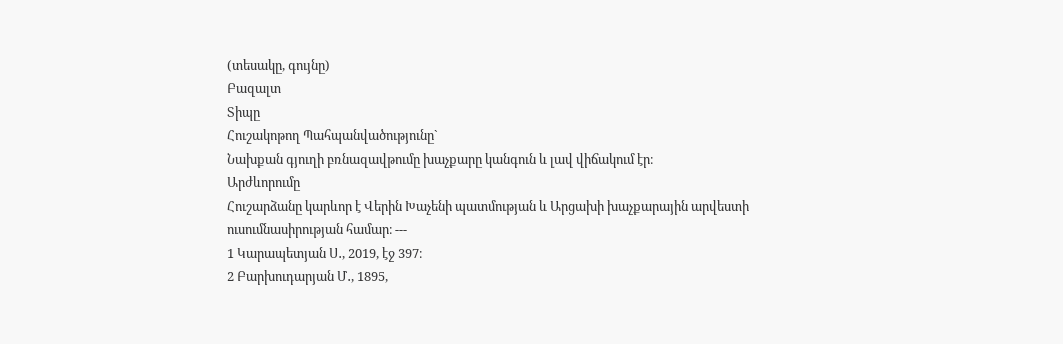(տեսակը, գույնը)
Բազալտ
Տիպը
Հուշակոթող Պահպանվածությունը`
Նախքան գյուղի բռնազավթումը խաչքարը կանգուն և լավ վիճակում էր։
Արժևորումը
Հուշարձանը կարևոր է Վերին Խաչենի պատմության և Արցախի խաչքարային արվեստի ուսումնասիրության համար։ ---
1 Կարապետյան Ս․, 2019, էջ 397։
2 Բարխուդարյան Մ․, 1895,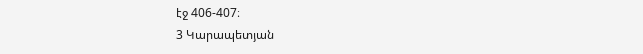էջ 406-407։
3 Կարապետյան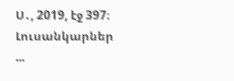Ս․, 2019, էջ 397։
Լուսանկարներ
...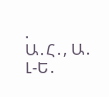.
Ա․Հ․, Ա․ Լ-Ե․